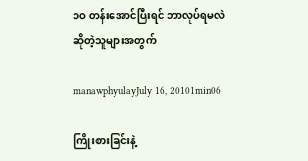၁ဝ တန်းအောင်ပြီးရင် ဘာလုပ်ရမလဲဆိုတဲ့သူများအတွက်

manawphyulayJuly 16, 20101min06

ကြိုးစားခြင်းနဲ့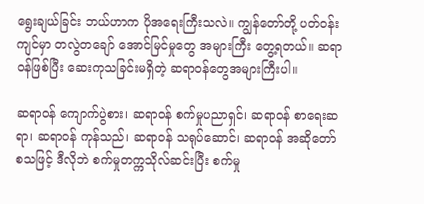ရွေးချယ်ခြင်း ဘယ်ဟာက ပိုအရေးကြီးသလဲ။ ကျွန်တော်တို့ ပတ်ဝန်းကျင်မှာ တလွဲတချော် အောင်မြင်မှုတွေ အများကြီး တွေ့ရတယ်။ ဆရာဝန်ဖြစ်ပြီး ဆေးကုသခြင်းမရှိတဲ့ ဆရာဝန်တွေအများကြီးပါ။

ဆရာဝန် ကျောက်ပွဲစား၊ ဆရာဝန် စက်မှုပညာရှင်၊ ဆရာဝန် စာရေးဆရာ၊ ဆရာဝန် ကုန်သည်၊ ဆရာဝန် သရုပ်ဆောင်၊ ဆရာဝန် အဆိုတော် စသဖြင့် ဒီလိုဘဲ စက်မှုတက္ကသိုလ်ဆင်းပြီး စက်မှု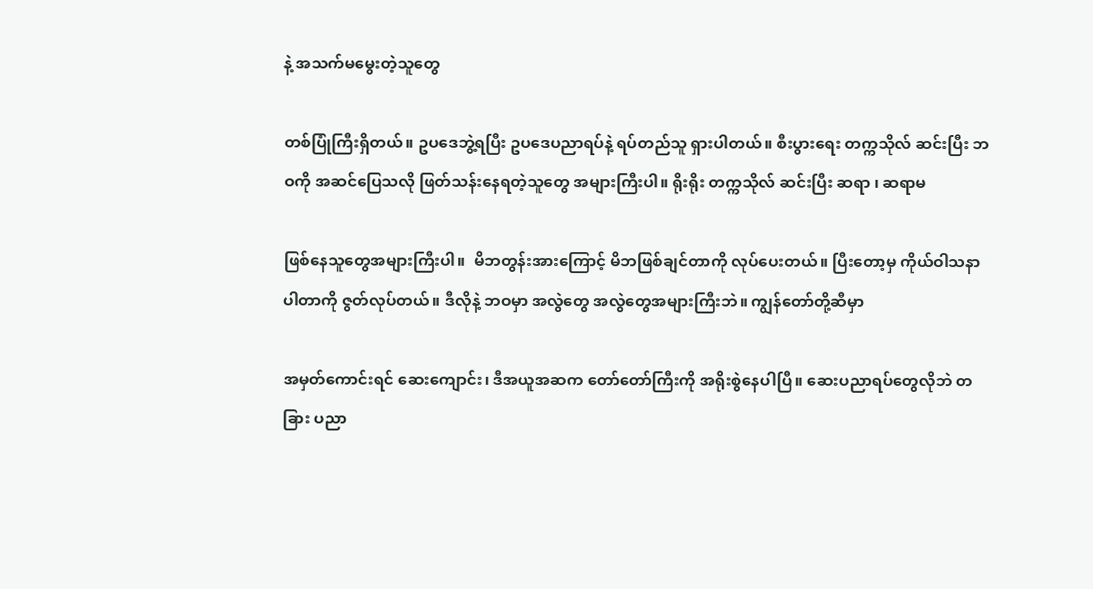နဲ့ အသက်မမွေးတဲ့သူတွေ

တစ်ပြုံကြီးရှိတယ်။ ဥပဒေဘွဲ့ရပြီး ဥပဒေပညာရပ်နဲ့ ရပ်တည်သူ ရှားပါတယ်။ စီးပွားရေး တက္ကသိုလ် ဆင်းပြီး ဘဝကို အဆင်ပြေသလို ဖြတ်သန်းနေရတဲ့သူတွေ အများကြီးပါ။ ရိုးရိုး တက္ကသိုလ် ဆင်းပြီး ဆရာ ၊ ဆရာမ

ဖြစ်နေသူတွေအများကြီးပါ။  မိဘတွန်းအားကြောင့် မိဘဖြစ်ချင်တာကို လုပ်ပေးတယ်။ ပြီးတော့မှ ကိုယ်ဝါသနာ ပါတာကို ဇွတ်လုပ်တယ်။ ဒီလိုနဲ့ ဘဝမှာ အလွဲတွေ အလွဲတွေအများကြီးဘဲ။ ကျွန်တော်တို့ဆီမှာ

အမှတ်ကောင်းရင် ဆေးကျောင်း၊ ဒီအယူအဆက တော်တော်ကြီးကို အရိုးစွဲနေပါပြီ။ ဆေးပညာရပ်တွေလိုဘဲ တခြား ပညာ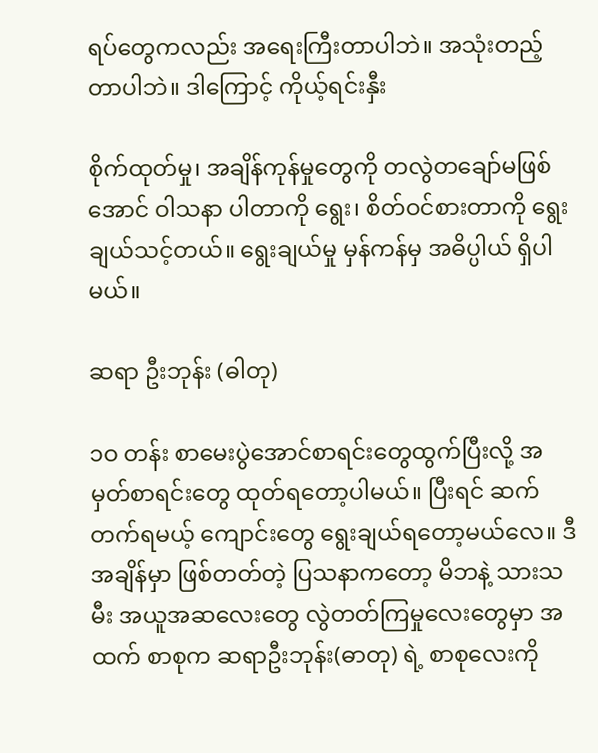ရပ်တွေကလည်း အရေးကြီးတာပါဘဲ။ အသုံးတည့်တာပါဘဲ။ ဒါကြောင့် ကိုယ့်ရင်းနှီး

စိုက်ထုတ်မှု၊ အချိန်ကုန်မှုတွေကို တလွဲတချော်မဖြစ်အောင် ဝါသနာ ပါတာကို ရွေး၊ စိတ်ဝင်စားတာကို ရွေးချယ်သင့်တယ်။ ရွေးချယ်မှု မှန်ကန်မှ အဓိပ္ပါယ် ရှိပါမယ်။

ဆရာ ဦးဘုန်း (ဓါတု)

၁ဝ တန်း စာမေးပွဲအောင်စာရင်းတွေထွက်ပြီးလို့ အမှတ်စာရင်းတွေ ထုတ်ရတော့ပါမယ်။ ပြီးရင် ဆက်တက်ရမယ့် ကျောင်းတွေ ရွေးချယ်ရတော့မယ်လေ။ ဒီအချိန်မှာ ဖြစ်တတ်တဲ့ ပြသနာကတော့ မိဘနဲ့ သားသမီး အယူအဆလေးတွေ လွဲတတ်ကြမှုလေးတွေမှာ အထက် စာစုက ဆရာဦးဘုန်း(ဓာတု) ရဲ့ စာစုလေးကို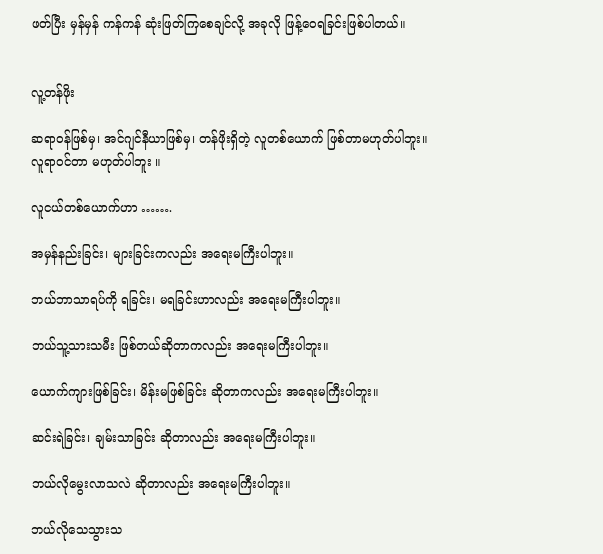ဖတ်ပြီး မှန်မှန် ကန်ကန် ဆုံးဖြတ်ကြစေချင်လို့ အခုလို ဖြန့်ဝေရခြင်းဖြစ်ပါတယ်။


လူ့တန်ဖိုး

ဆရာဝန်ဖြစ်မှ၊ အင်ဂျင်နီယာဖြစ်မှ၊ တန်ဖိုးရှိတဲ့ လူတစ်ယောက် ဖြစ်တာမဟုတ်ပါဘူး။ လူရာဝင်တာ မဟုတ်ပါဘူး ။

လူငယ်တစ်ယောက်ဟာ …….

အမှန်နည်းခြင်း၊ များခြင်းကလည်း အရေးမကြီးပါဘူး။

ဘယ်ဘာသာရပ်ကို ရခြင်း၊ မရခြင်းဟာလည်း အရေးမကြီးပါဘူး။

ဘယ်သူ့သားသမီး ဖြစ်တယ်ဆိုတာကလည်း အရေးမကြီးပါဘူး။

ယောက်ကျားဖြစ်ခြင်း၊ မိန်းမဖြစ်ခြင်း ဆိုတာကလည်း အရေးမကြီးပါဘူး။

ဆင်းရဲခြင်း၊ ချမ်းသာခြင်း ဆိုတာလည်း အရေးမကြီးပါဘူး။

ဘယ်လိုမွေးလာသလဲ ဆိုတာလည်း အရေးမကြီးပါဘူး။

ဘယ်လိုသေသွားသ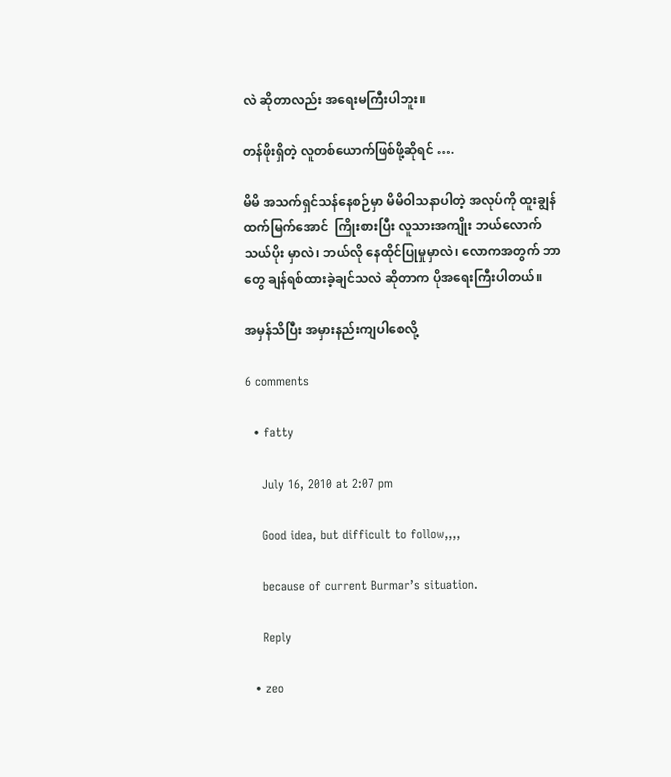လဲ ဆိုတာလည်း အရေးမကြီးပါဘူး။

တန်ဖိုးရှိတဲ့ လူတစ်ယောက်ဖြစ်ဖို့ဆိုရင် ….

မိမိ အသက်ရှင်သန်နေစဉ်မှာ မိမိဝါသနာပါတဲ့ အလုပ်ကို ထူးချွန် ထက်မြက်အောင်  ကြိုးစားပြီး လူသားအကျိုး ဘယ်လောက်သယ်ပိုး မှာလဲ၊ ဘယ်လို နေထိုင်ပြုမှုမှာလဲ၊ လောကအတွက် ဘာတွေ ချန်ရစ်ထားခဲ့ချင်သလဲ ဆိုတာက ပိုအရေးကြီးပါတယ်။

အမှန်သိပြီး အမှားနည်းကျပါစေလို့

6 comments

  • fatty

    July 16, 2010 at 2:07 pm

    Good idea, but difficult to follow,,,,

    because of current Burmar’s situation.

    Reply

  • zeo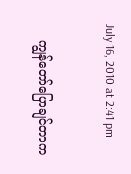July 16, 2010 at 2:41 pm

    ကျွန်တော်ပြောချင်တာက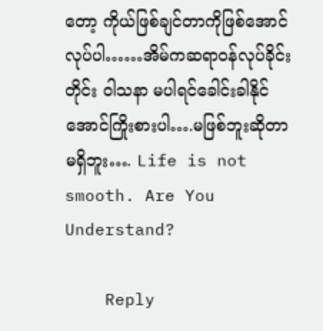တော့ ကိုယ်ဖြစ်ချင်တာကိုဖြစ်အောင်လုပ်ပါ……အိမ်ကဆရာဝန်လုပ်ခိုင်းတိုင်း ဝါသနာ မပါရင်ခေါင်းခါနိုင်အောင်ကြိုးစားပါ….မဖြစ်ဘူးဆိုတာ မရှိဘူး…. Life is not smooth. Are You Understand?

    Reply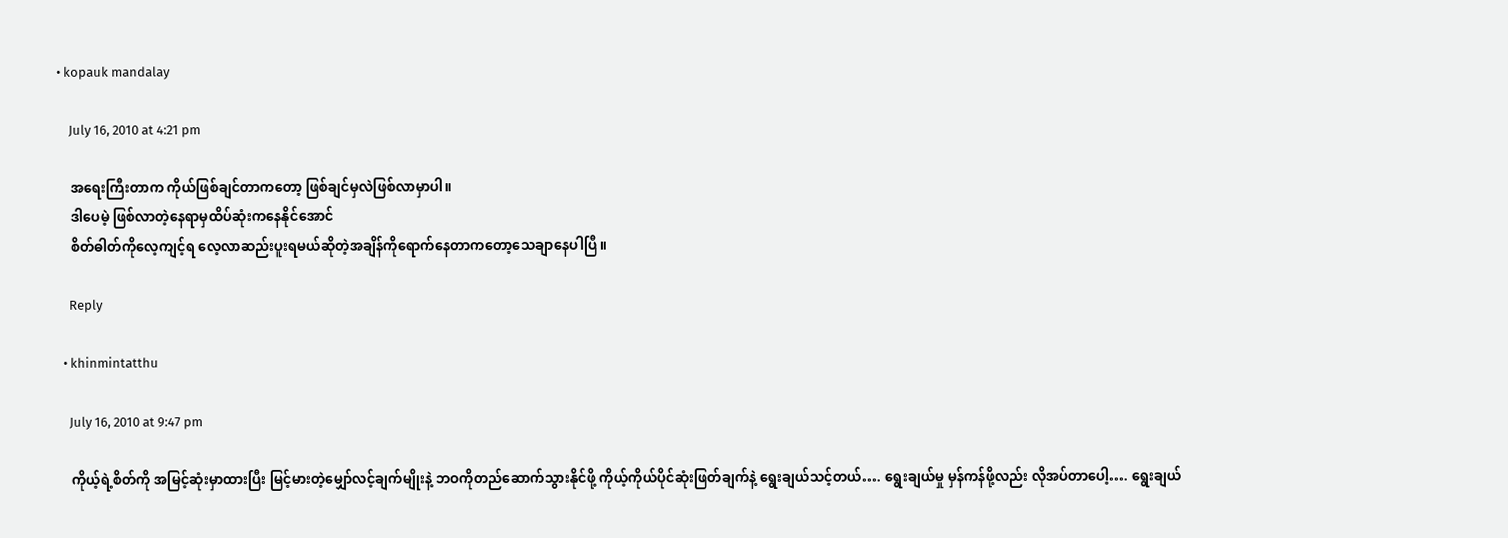• kopauk mandalay

    July 16, 2010 at 4:21 pm

    အရေးကြီးတာက ကိုယ်ဖြစ်ချင်တာကတော့ ဖြစ်ချင်မှလဲဖြစ်လာမှာပါ။
    ဒါပေမဲ့ ဖြစ်လာတဲ့နေရာမှထိပ်ဆုံးကနေနိုင်အောင်
    စိတ်ဓါတ်ကိုလေ့ကျင့်ရ လေ့လာဆည်းပူးရမယ်ဆိုတဲ့အချိန်ကိုရောက်နေတာကတော့သေချာနေပါပြီ။

    Reply

  • khinmintatthu

    July 16, 2010 at 9:47 pm

    ကိုယ့်ရဲ့စိတ်ကို အမြင့်ဆုံးမှာထားပြီး မြင့်မားတဲ့မျှော်လင့်ချက်မျိုးနဲ့ ဘဝကိုတည်ဆောက်သွားနိုင်ဖို့ ကိုယ့်ကိုယ်ပိုင်ဆုံးဖြတ်ချက်နဲ့ ရွေးချယ်သင့်တယ်…. ရွေးချယ်မှု မှန်ကန်ဖို့လည်း လိုအပ်တာပေါ့…. ရွေးချယ်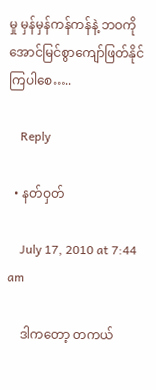မှု မှန်မှန်ကန်ကန်နဲ့ ဘဝကို အောင်မြင်စွာကျော်ဖြတ်နိုင်ကြပါစေ…..

    Reply

  • နတ်ဝှတ်

    July 17, 2010 at 7:44 am

    ဒါကတော့ တကယ်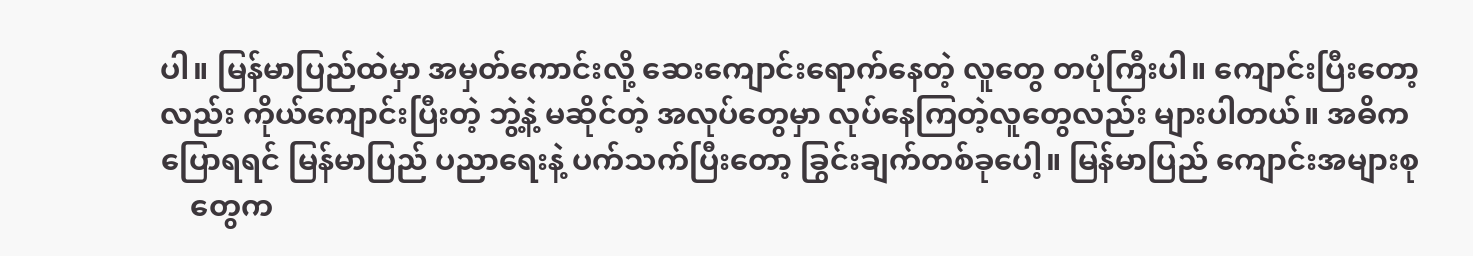ပါ။ မြန်မာပြည်ထဲမှာ အမှတ်ကောင်းလို့ ဆေးကျောင်းရောက်နေတဲ့ လူတွေ တပုံကြီးပါ။ ကျောင်းပြီးတော့လည်း ကိုယ်ကျောင်းပြီးတဲ့ ဘွဲ့နဲ့ မဆိုင်တဲ့ အလုပ်တွေမှာ လုပ်နေကြတဲ့လူတွေလည်း များပါတယ်။ အဓိကပြောရရင် မြန်မာပြည် ပညာရေးနဲ့ ပက်သက်ပြီးတော့ ခြွင်းချက်တစ်ခုပေါ့။ မြန်မာပြည် ကျောင်းအများစု
    တွေက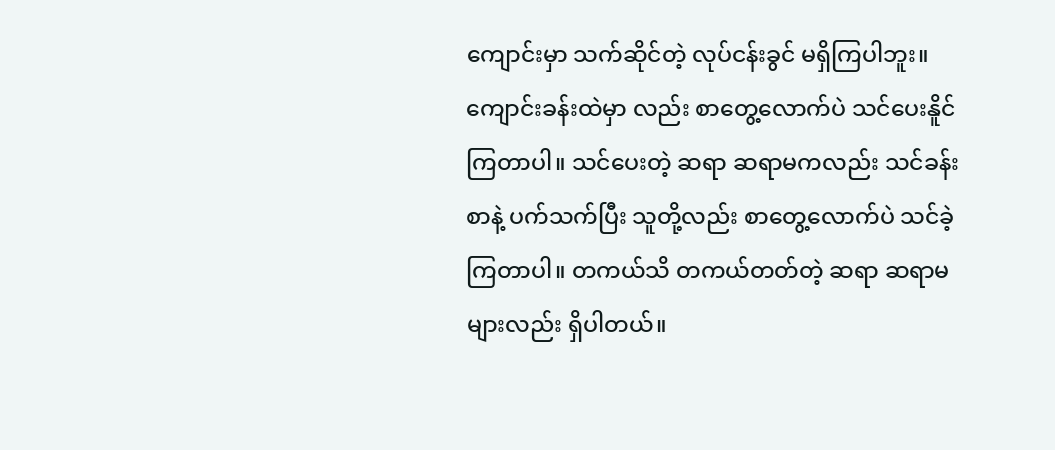ကျောင်းမှာ သက်ဆိုင်တဲ့ လုပ်ငန်းခွင် မရှိကြပါဘူး။ ကျောင်းခန်းထဲမှာ လည်း စာတွေ့လောက်ပဲ သင်ပေးနိူင်ကြတာပါ။ သင်ပေးတဲ့ ဆရာ ဆရာမကလည်း သင်ခန်းစာနဲ့ ပက်သက်ပြီး သူတို့လည်း စာတွေ့လောက်ပဲ သင်ခဲ့ကြတာပါ။ တကယ်သိ တကယ်တတ်တဲ့ ဆရာ ဆရာမများလည်း ရှိပါတယ်။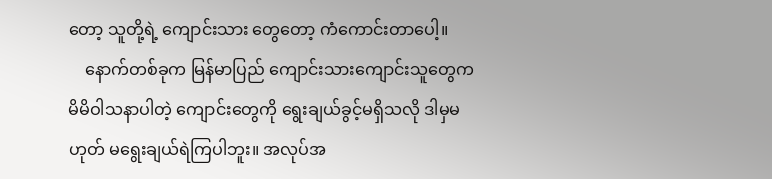တော့ သူတို့ရဲ့ ကျောင်းသား တွေတော့ ကံကောင်းတာပေါ့။
    နောက်တစ်ခုက မြန်မာပြည် ကျောင်းသားကျောင်းသူတွေက မိမိဝါသနာပါတဲ့ ကျောင်းတွေကို ရွေးချယ်ခွင့်မရှိသလို ဒါမှမဟုတ် မရွေးချယ်ရဲကြပါဘူး။ အလုပ်အ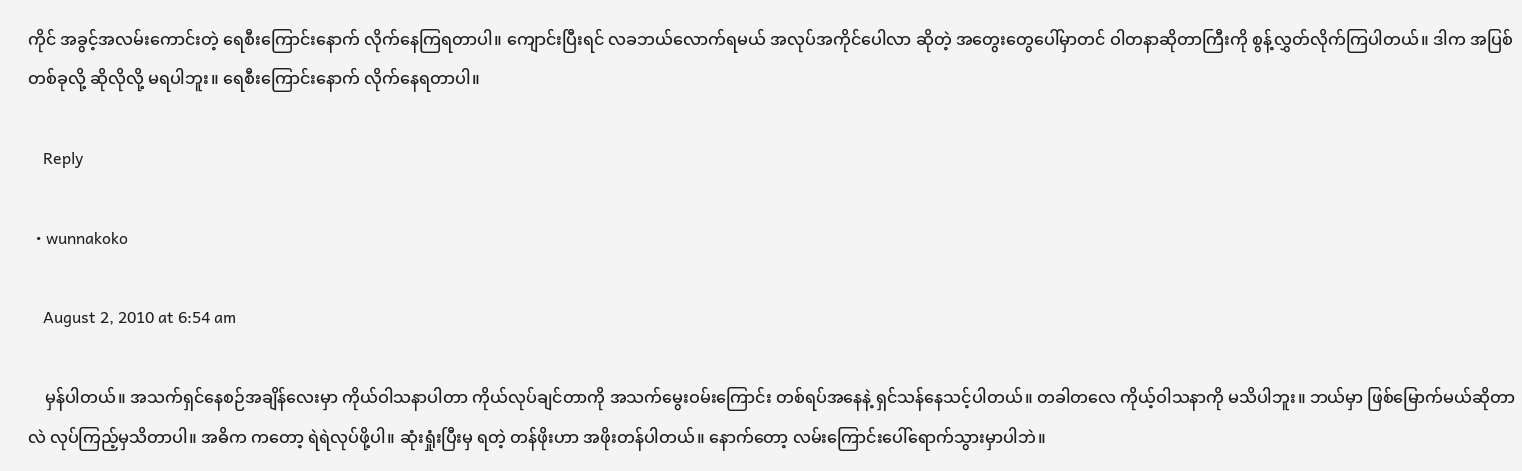ကိုင် အခွင့်အလမ်းကောင်းတဲ့ ရေစီးကြောင်းနောက် လိုက်နေကြရတာပါ။ ကျောင်းပြီးရင် လခဘယ်လောက်ရမယ် အလုပ်အကိုင်ပေါလာ ဆိုတဲ့ အတွေးတွေပေါ်မှာတင် ဝါတနာဆိုတာကြီးကို စွန့်လွှတ်လိုက်ကြပါတယ်။ ဒါက အပြစ်တစ်ခုလို့ ဆိုလိုလို့ မရပါဘူး။ ရေစီးကြောင်းနောက် လိုက်နေရတာပါ။

    Reply

  • wunnakoko

    August 2, 2010 at 6:54 am

    မှန်ပါတယ်။ အသက်ရှင်နေစဉ်အချိန်လေးမှာ ကိုယ်ဝါသနာပါတာ ကိုယ်လုပ်ချင်တာကို အသက်မွေးဝမ်းကြောင်း တစ်ရပ်အနေနဲ့ ရှင်သန်နေသင့်ပါတယ်။ တခါတလေ ကိုယ့်ဝါသနာကို မသိပါဘူး။ ဘယ်မှာ ဖြစ်မြောက်မယ်ဆိုတာ လဲ လုပ်ကြည့်မှသိတာပါ။ အဓိက ကတော့ ရဲရဲလုပ်ဖို့ပါ။ ဆုံးရှုံးပြီးမှ ရတဲ့ တန်ဖိုးဟာ အဖိုးတန်ပါတယ်။ နောက်တော့ လမ်းကြောင်းပေါ်ရောက်သွားမှာပါဘဲ။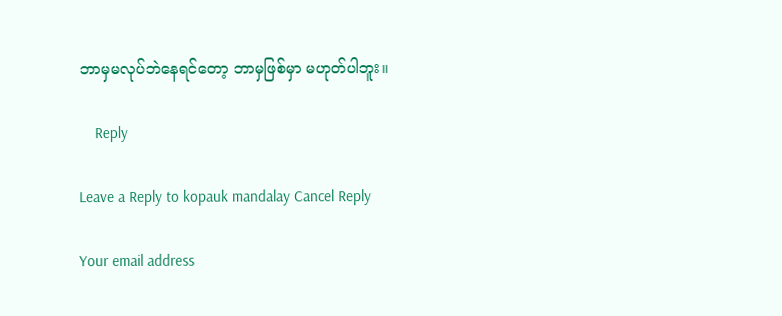ဘာမှမလုပ်ဘဲနေရင်တော့ ဘာမှဖြစ်မှာ မဟုတ်ပါဘူး။

    Reply

Leave a Reply to kopauk mandalay Cancel Reply

Your email address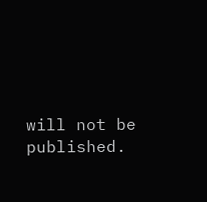will not be published.